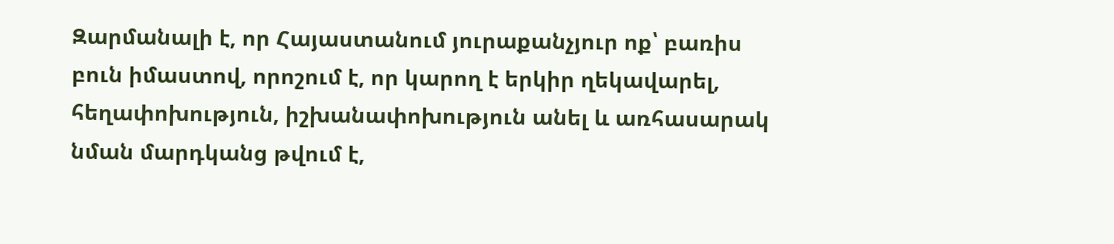Զարմանալի է, որ Հայաստանում յուրաքանչյուր ոք՝ բառիս բուն իմաստով, որոշում է, որ կարող է երկիր ղեկավարել, հեղափոխություն, իշխանափոխություն անել և առհասարակ նման մարդկանց թվում է,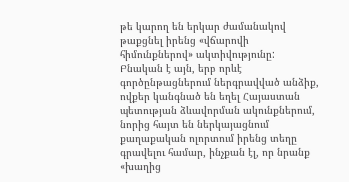թե կարող են երկար ժամանակով թաքցնել իրենց «վճարովի հիմունքներով» ակտիվությունը: Բնական է այն, երբ որևէ գործընթացներում ներգրավված անձիք, ովքեր կանգնած են եղել Հայաստան պետության ձևավորման ակունքներում, նորից հայտ են ներկայացնում քաղաքական ոլորտում իրենց տեղը գրավելու համար, ինչքան էլ, որ նրանք «խաղից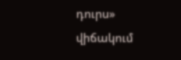դուրս» վիճակում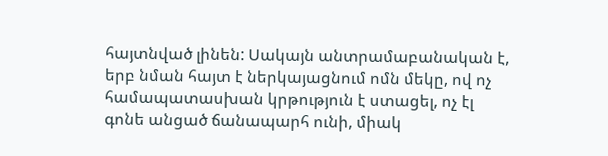հայտնված լինեն: Սակայն անտրամաբանական է, երբ նման հայտ է ներկայացնում ոմն մեկը, ով ոչ համապատասխան կրթություն է ստացել, ոչ էլ գոնե անցած ճանապարհ ունի, միակ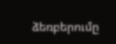ձեռբերումը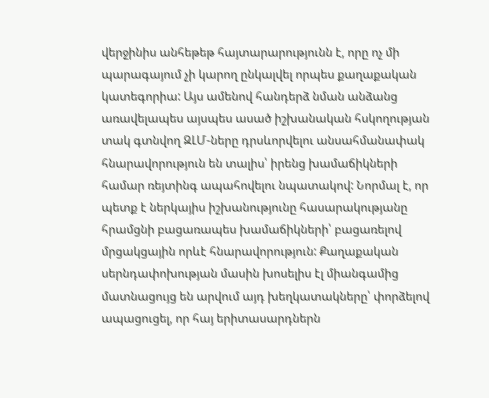վերջինիս անհեթեթ հայտարարությունն է, որը ոչ մի պարագայում չի կարող ընկալվել որպես քաղաքական կատեգորիա: Այս ամենով հանդերձ նման անձանց առավելապես այսպես ասած իշխանական հսկողության տակ գտնվող ԶԼՄ-ները դրսևորվելու անսահմանափակ հնարավորություն են տալիս՝ իրենց խամաճիկների համար ռեյտինգ ապահովելու նպատակով: Նորմալ է, որ պետք է ներկայիս իշխանությունը հասարակությանը հրամցնի բացառապես խամաճիկների՝ բացառելով մրցակցային որևէ հնարավորություն: Քաղաքական սերնդափոխության մասին խոսելիս էլ միանգամից մատնացույց են արվում այդ խեղկատակները՝ փորձելով ապացուցել, որ հայ երիտասարդներն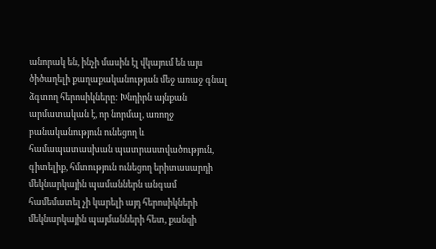անորակ են, ինչի մասին էլ վկայում են այս ծիծաղելի քաղաքականության մեջ առաջ գնալ ձգտող հերոսիկները: Խնդիրն այնքան արմատական է, որ նորմալ, առողջ բանականություն ունեցող և համապատասխան պատրաստվածություն, գիտելիք, հմտություն ունեցող երիտասարդի մեկնարկային պամաններն անգամ համեմատել չի կարելի այդ հերոսիկների մեկնարկային պայմանների հետ, քանզի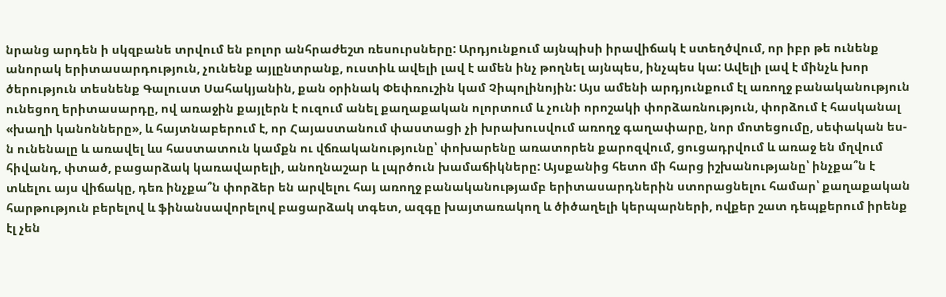նրանց արդեն ի սկզբանե տրվում են բոլոր անհրաժեշտ ռեսուրսները: Արդյունքում այնպիսի իրավիճակ է ստեղծվում, որ իբր թե ունենք անորակ երիտասարդություն, չունենք այլընտրանք, ուստիև ավելի լավ է ամեն ինչ թողնել այնպես, ինչպես կա: Ավելի լավ է մինչև խոր ծերություն տեսնենք Գալուստ Սահակյանին, քան օրինակ Փեփռուշին կամ Չիպոլինոյին: Այս ամենի արդյունքում էլ առողջ բանականություն ունեցող երիտասարդը, ով առաջին քայլերն է ուզում անել քաղաքական ոլորտում և չունի որոշակի փորձառնություն, փորձում է հասկանալ «խաղի կանոնները», և հայտնաբերում է, որ Հայաստանում փաստացի չի խրախուսվում առողջ գաղափարը, նոր մոտեցումը, սեփական ես-ն ունենալը և առավել ևս հաստատուն կամքն ու վճռականությունը՝ փոխարենը առատորեն քարոզվում, ցուցադրվում և առաջ են մղվում հիվանդ, փտած, բացարձակ կառավարելի, անողնաշար և լպրծուն խամաճիկները: Այսքանից հետո մի հարց իշխանությանը՝ ինչքա՞ն է տևելու այս վիճակը, դեռ ինչքա՞ն փորձեր են արվելու հայ առողջ բանականությամբ երիտասարդներին ստորացնելու համար՝ քաղաքական հարթություն բերելով և ֆինանսավորելով բացարձակ տգետ, ազգը խայտառակող և ծիծաղելի կերպարների, ովքեր շատ դեպքերում իրենք էլ չեն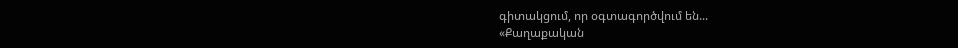գիտակցում, որ օգտագործվում են...
«Քաղաքական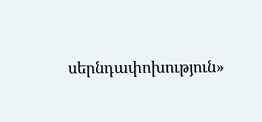սերնդափոխություն»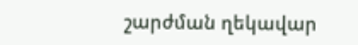շարժման ղեկավար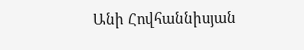Անի Հովհաննիսյան